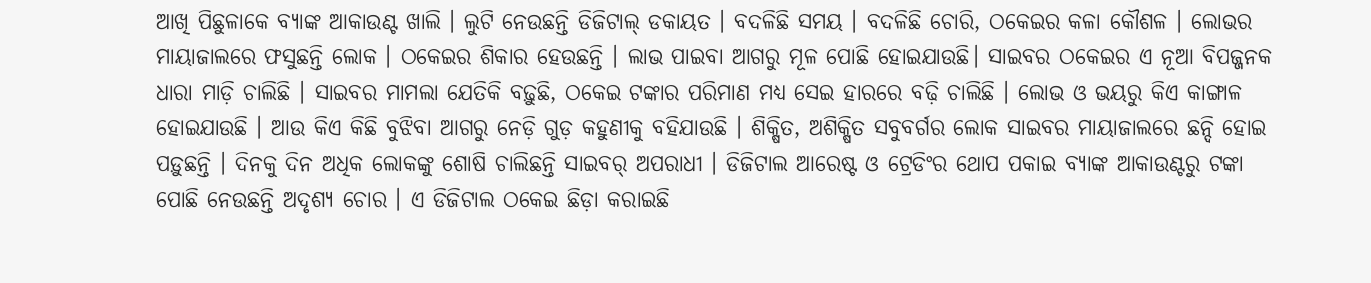ଆଖି ପିଛୁଳାକେ ବ୍ୟାଙ୍କ ଆକାଉଣ୍ଟ ଖାଲି । ଲୁଟି ନେଉଛନ୍ତି ଡିଜିଟାଲ୍ ଡକାୟତ । ବଦଳିଛି ସମୟ । ବଦଳିଛି ଚୋରି, ଠକେଇର କଳା କୌଶଳ । ଲୋଭର ମାୟାଜାଲରେ ଫସୁଛନ୍ତି ଲୋକ । ଠକେଇର ଶିକାର ହେଉଛନ୍ତି । ଲାଭ ପାଇବା ଆଗରୁ ମୂଳ ପୋଛି ହୋଇଯାଉଛି। ସାଇବର ଠକେଇର ଏ ନୂଆ ବିପଜ୍ଜନକ ଧାରା ମାଡ଼ି ଚାଲିଛି । ସାଇବର ମାମଲା ଯେତିକି ବଢ଼ୁଛି, ଠକେଇ ଟଙ୍କାର ପରିମାଣ ମଧ୍ୟ ସେଇ ହାରରେ ବଢ଼ି ଚାଲିଛି । ଲୋଭ ଓ ଭୟରୁ କିଏ କାଙ୍ଗାଳ ହୋଇଯାଉଛି । ଆଉ କିଏ କିଛି ବୁଝିବା ଆଗରୁ ନେଡ଼ି ଗୁଡ଼ କହୁଣୀକୁ ବହିଯାଉଛି । ଶିକ୍ଷିତ, ଅଶିକ୍ଷିତ ସବୁବର୍ଗର ଲୋକ ସାଇବର ମାୟାଜାଲରେ ଛନ୍ଦି ହୋଇ ପଡ଼ୁଛନ୍ତି । ଦିନକୁ ଦିନ ଅଧିକ ଲୋକଙ୍କୁ ଶୋଷି ଚାଲିଛନ୍ତି ସାଇବର୍ ଅପରାଧୀ । ଡିଜିଟାଲ ଆରେଷ୍ଟ ଓ ଟ୍ରେଡିଂର ଥୋପ ପକାଇ ବ୍ୟାଙ୍କ ଆକାଉଣ୍ଟରୁ ଟଙ୍କା ପୋଛି ନେଉଛନ୍ତି ଅଦୃଶ୍ୟ ଚୋର । ଏ ଡିଜିଟାଲ ଠକେଇ ଛିଡ଼ା କରାଇଛି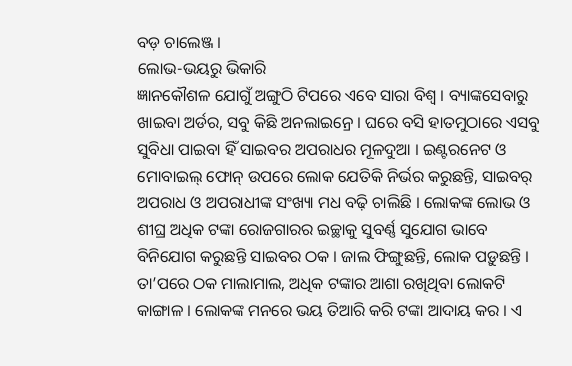ବଡ଼ ଚାଲେଞ୍ଜ ।
ଲୋଭ-ଭୟରୁ ଭିକାରି
ଜ୍ଞାନକୌଶଳ ଯୋଗୁଁ ଅଙ୍ଗୁଠି ଟିପରେ ଏବେ ସାରା ବିଶ୍ୱ । ବ୍ୟାଙ୍କସେବାରୁ ଖାଇବା ଅର୍ଡର, ସବୁ କିଛି ଅନଲାଇନ୍ରେ । ଘରେ ବସି ହାତମୁଠାରେ ଏସବୁ ସୁବିଧା ପାଇବା ହିଁ ସାଇବର ଅପରାଧର ମୂଳଦୁଆ । ଇଣ୍ଟରନେଟ ଓ ମୋବାଇଲ୍ ଫୋନ୍ ଉପରେ ଲୋକ ଯେତିକି ନିର୍ଭର କରୁଛନ୍ତି, ସାଇବର୍ ଅପରାଧ ଓ ଅପରାଧୀଙ୍କ ସଂଖ୍ୟା ମଧ ବଢ଼ି ଚାଲିଛି । ଲୋକଙ୍କ ଲୋଭ ଓ ଶୀଘ୍ର ଅଧିକ ଟଙ୍କା ରୋଜଗାରର ଇଚ୍ଛାକୁ ସୁବର୍ଣ୍ଣ ସୁଯୋଗ ଭାବେ ବିନିଯୋଗ କରୁଛନ୍ତି ସାଇବର ଠକ । ଜାଲ ଫିଙ୍ଗୁଛନ୍ତି, ଲୋକ ପଡ଼ୁଛନ୍ତି । ତା’ପରେ ଠକ ମାଲାମାଲ, ଅଧିକ ଟଙ୍କାର ଆଶା ରଖିଥିବା ଲୋକଟି କାଙ୍ଗାଳ । ଲୋକଙ୍କ ମନରେ ଭୟ ତିଆରି କରି ଟଙ୍କା ଆଦାୟ କର । ଏ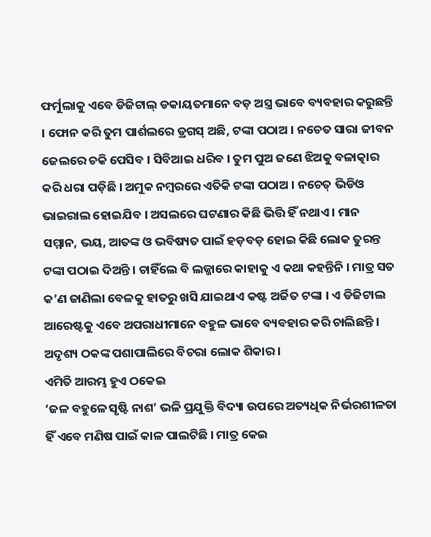ଫର୍ମୁଲାକୁ ଏବେ ଡିଜିଟାଲ୍ ଡକାୟତମାନେ ବଡ଼ ଅସ୍ତ୍ର ଭାବେ ବ୍ୟବହାର କରୁଛନ୍ତି । ଫୋନ କରି ତୁମ ପାର୍ଶଲରେ ଡ୍ରଗସ୍ ଅଛି, ଟଙ୍କା ପଠାଅ । ନଚେତ ସାରା ଜୀବନ ଜେଲରେ ଚକି ପେସିବ । ସିବିଆଇ ଧରିବ । ତୁମ ପୁଅ ଜଣେ ଝିଅକୁ ବଳାତ୍କାର କରି ଧରା ପଡ଼ିଛି । ଅମୁକ ନମ୍ବରରେ ଏତିକି ଟଙ୍କା ପଠାଅ । ନଚେତ୍ ଭିଡିଓ ଭାଇରାଲ ହୋଇଯିବ । ଅସଲରେ ଘଟଣାର କିଛି ଭିତ୍ତି ହିଁ ନଥାଏ । ମାନ ସମ୍ମାନ, ଭୟ, ଆତଙ୍କ ଓ ଭବିଷ୍ୟତ ପାଇଁ ହଡ଼ବଡ଼ ହୋଇ କିଛି ଲୋକ ତୁରନ୍ତ ଟଙ୍କା ପଠାଇ ଦିଅନ୍ତି । ଚାହିଁଲେ ବି ଲଜ୍ଜାରେ କାହାକୁ ଏ କଥା କହନ୍ତିନି । ମାତ୍ର ସତ କ’ଣ ଜାଣିଲା ବେଳକୁ ହାତରୁ ଖସି ଯାଇଥାଏ କଷ୍ଟ ଅର୍ଜିତ ଟଙ୍କା । ଏ ଡିଜିଟାଲ ଆରେଷ୍ଟକୁ ଏବେ ଅପରାଧୀମାନେ ବହୁଳ ଭାବେ ବ୍ୟବହାର କରି ଚାଲିଛନ୍ତି । ଅଦୃଶ୍ୟ ଠକଙ୍କ ପଶାପାଲିରେ ବିଚରା ଲୋକ ଶିକାର ।
ଏମିତି ଆରମ୍ଭ ହୁଏ ଠକେଇ
‘ଜଳ ବହୁଳେ ସୃଷ୍ଟି ନାଶ’ ଭଳି ପ୍ରଯୁକ୍ତି ବିଦ୍ୟା ଉପରେ ଅତ୍ୟଧିକ ନିର୍ଭରଶୀଳତା ହିଁ ଏବେ ମଣିଷ ପାଇଁ କାଳ ପାଲଟିଛି । ମାତ୍ର କେଇ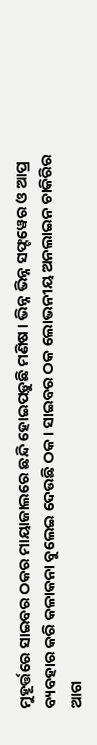ମୁହୂର୍ତ୍ତରେ ସାଇବର ଠକର ମାୟାଜାଲରେ ଛନ୍ଦି ହୋଇପଡ଼ୁଛି ମଣିଷ । ଭିନ୍ନ ଭିନ୍ନ ସଫ୍ଟୱେର ଓ ଆପ୍ର ବ୍ୟବହାର କରି କଳାକନା ବୁଲେଇ ଦେଉଛି ଠକ । ସାଇବର ଠକ ଲୋଭନୀୟ ଅନଲାଇନ ଚାକିରିର ଆଗ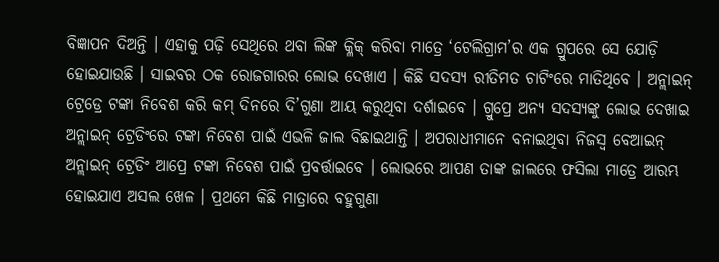ବିଜ୍ଞାପନ ଦିଅନ୍ତି । ଏହାକୁ ପଢ଼ି ସେଥିରେ ଥବା ଲିଙ୍କ କ୍ଳିକ୍ କରିବା ମାତ୍ରେ ‘ଟେଲିଗ୍ରାମ’ର ଏକ ଗ୍ରୁପରେ ସେ ଯୋଡ଼ି ହୋଇଯାଉଛି । ସାଇବର ଠକ ରୋଜଗାରର ଲୋଭ ଦେଖାଏ । କିଛି ସଦସ୍ୟ ରୀତିମତ ଚାଟିଂରେ ମାତିଥିବେ । ଅନ୍ଲାଇନ୍ ଟ୍ରେଡ୍ରେ ଟଙ୍କା ନିବେଶ କରି କମ୍ ଦିନରେ ଦି’ଗୁଣା ଆୟ କରୁଥିବା ଦର୍ଶାଇବେ । ଗ୍ରୁପ୍ରେ ଅନ୍ୟ ସଦସ୍ୟଙ୍କୁ ଲୋଭ ଦେଖାଇ ଅନ୍ଲାଇନ୍ ଟ୍ରେଡିଂରେ ଟଙ୍କା ନିବେଶ ପାଇଁ ଏଭଳି ଜାଲ ବିଛାଇଥାନ୍ତି । ଅପରାଧୀମାନେ ବନାଇଥିବା ନିଜସ୍ୱ ବେଆଇନ୍ ଅନ୍ଲାଇନ୍ ଟ୍ରେଡିଂ ଆପ୍ରେ ଟଙ୍କା ନିବେଶ ପାଇଁ ପ୍ରବର୍ତ୍ତାଇବେ । ଲୋଭରେ ଆପଣ ତାଙ୍କ ଜାଲରେ ଫସିଲା ମାତ୍ରେ ଆରମ୍ଭ ହୋଇଯାଏ ଅସଲ ଖେଳ । ପ୍ରଥମେ କିଛି ମାତ୍ରାରେ ବହୁଗୁଣା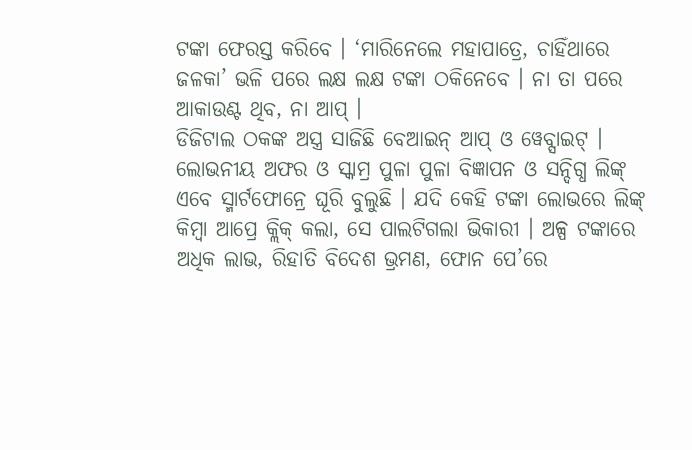ଟଙ୍କା ଫେରସ୍ତ କରିବେ । ‘ମାରିନେଲେ ମହାପାତ୍ରେ, ଚାହିଁଥାରେ ଜଳକା’ ଭଳି ପରେ ଲକ୍ଷ ଲକ୍ଷ ଟଙ୍କା ଠକିନେବେ । ନା ତା ପରେ ଆକାଉଣ୍ଟ ଥିବ, ନା ଆପ୍ ।
ଡିଜିଟାଲ ଠକଙ୍କ ଅସ୍ତ୍ର ସାଜିଛି ବେଆଇନ୍ ଆପ୍ ଓ ୱେବ୍ସାଇଟ୍ । ଲୋଭନୀୟ ଅଫର ଓ ସ୍କାମ୍ର ପୁଳା ପୁଳା ବିଜ୍ଞାପନ ଓ ସନ୍ଦିଗ୍ଧ ଲିଙ୍କ୍ ଏବେ ସ୍ମାର୍ଟଫୋନ୍ରେ ଘୂରି ବୁଲୁଛି । ଯଦି କେହି ଟଙ୍କା ଲୋଭରେ ଲିଙ୍କ୍ କିମ୍ବା ଆପ୍ରେ କ୍ଲିକ୍ କଲା, ସେ ପାଲଟିଗଲା ଭିକାରୀ । ଅଳ୍ପ ଟଙ୍କାରେ ଅଧିକ ଲାଭ, ରିହାତି ବିଦେଶ ଭ୍ରମଣ, ଫୋନ ପେ’ରେ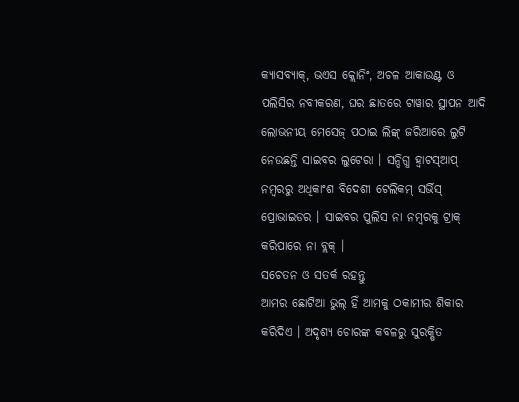କ୍ୟାସବ୍ୟାକ୍, ଭଏସ କ୍ଲୋନିଂ, ଅଚଳ ଆକାଉଣ୍ଟ ଓ ପଲିସିର ନବୀକରଣ, ଘର ଛାତରେ ଟାୱାର ସ୍ଥାପନ ଆଦି ଲୋଭନୀୟ ମେସେଜ୍ ପଠାଇ ଲିଙ୍କ୍ ଜରିଆରେ ଲୁଟି ନେଉଛନ୍ତି ସାଇବର ଲୁଟେରା । ସନ୍ଦିଗ୍ଧ ହ୍ୱାଟସ୍ଆପ୍ ନମ୍ବରରୁ ଅଧିକାଂଶ ବିଦେଶୀ ଟେଲିକମ୍ ସର୍ଭିସ୍ ପ୍ରୋଭାଇଡର । ସାଇବର ପୁଲିସ ନା ନମ୍ବରକୁ ଟ୍ରାକ୍ କରିପାରେ ନା ବ୍ଲକ୍ ।
ସଚେତନ ଓ ସତର୍କ ରହନ୍ତୁ
ଆମର ଛୋଟିଆ ଭୁଲ୍ ହିଁ ଆମକୁ ଠକାମୀର ଶିକାର କରିଦିଏ । ଅଦୃଶ୍ୟ ଚୋରଙ୍କ କବଳରୁ ସୁରକ୍ଷିତ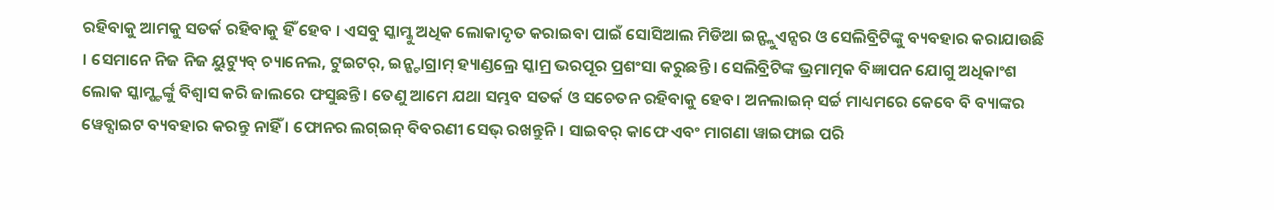ରହିବାକୁ ଆମକୁ ସତର୍କ ରହିବାକୁ ହିଁ ହେବ । ଏସବୁ ସ୍କାମ୍କୁ ଅଧିକ ଲୋକାଦୃତ କରାଇବା ପାଇଁ ସୋସିଆଲ ମିଡିଆ ଇନ୍ଫ୍ଲୁଏନ୍ସର ଓ ସେଲିବ୍ରିଟିଙ୍କୁ ବ୍ୟବହାର କରାଯାଉଛି । ସେମାନେ ନିଜ ନିଜ ୟୁଟ୍ୟୁବ୍ ଚ୍ୟାନେଲ, ଟୁଇଟର୍, ଇନ୍ଷ୍ଟାଗ୍ରାମ୍ ହ୍ୟାଣ୍ଡଲ୍ରେ ସ୍କାମ୍ର ଭରପୂର ପ୍ରଶଂସା କରୁଛନ୍ତି । ସେଲିବ୍ରିଟିଙ୍କ ଭ୍ରମାତ୍ମକ ବିଜ୍ଞାପନ ଯୋଗୁ ଅଧିକାଂଶ ଲୋକ ସ୍କାମ୍ଷ୍ଟର୍ଙ୍କୁ ବିଶ୍ୱାସ କରି ଜାଲରେ ଫସୁଛନ୍ତି । ତେଣୁ ଆମେ ଯଥା ସମ୍ଭବ ସତର୍କ ଓ ସଚେତନ ରହିବାକୁ ହେବ। ଅନଲାଇନ୍ ସର୍ଚ୍ଚ ମାଧ୍ୟମରେ କେବେ ବି ବ୍ୟାଙ୍କର ୱେବ୍ସାଇଟ ବ୍ୟବହାର କରନ୍ତୁ ନାହିଁ । ଫୋନର ଲଗ୍ଇନ୍ ବିବରଣୀ ସେଭ୍ ରଖନ୍ତୁନି। ସାଇବର୍ କାଫେ ଏବଂ ମାଗଣା ୱାଇଫାଇ ପରି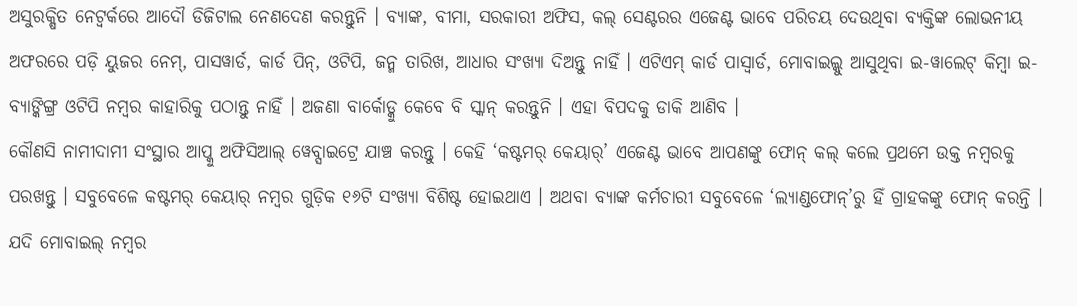ଅସୁରକ୍ଷିତ ନେଟ୍ୱର୍କରେ ଆଦୌ ଡିଜିଟାଲ ନେଣଦେଣ କରନ୍ତୁନି । ବ୍ୟାଙ୍କ, ବୀମା, ସରକାରୀ ଅଫିସ, କଲ୍ ସେଣ୍ଟରର ଏଜେଣ୍ଟ ଭାବେ ପରିଚୟ ଦେଉଥିବା ବ୍ୟକ୍ତିଙ୍କ ଲୋଭନୀୟ ଅଫରରେ ପଡ଼ି ୟୁଜର ନେମ୍, ପାସୱାର୍ଡ, କାର୍ଡ ପିନ୍, ଓଟିପି, ଜନ୍ମ ତାରିଖ, ଆଧାର ସଂଖ୍ୟା ଦିଅନ୍ତୁ ନାହିଁ । ଏଟିଏମ୍ କାର୍ଡ ପାସ୍ୱାର୍ଡ, ମୋବାଇଲ୍କୁ ଆସୁଥିବା ଇ-ୱାଲେଟ୍ କିମ୍ବା ଇ-ବ୍ୟାଙ୍କିଙ୍ଗ୍ର ଓଟିପି ନମ୍ବର କାହାରିକୁ ପଠାନ୍ତୁ ନାହିଁ । ଅଜଣା ବାର୍କୋଡ୍କୁ କେବେ ବି ସ୍କାନ୍ କରନ୍ତୁନି । ଏହା ବିପଦକୁ ଡାକି ଆଣିବ ।
କୌଣସି ନାମୀଦାମୀ ସଂସ୍ଥାର ଆପ୍କୁ ଅଫିସିଆଲ୍ ୱେବ୍ସାଇଟ୍ରେ ଯାଞ୍ଚ କରନ୍ତୁ । କେହି ‘କଷ୍ଟମର୍ କେୟାର୍’ ଏଜେଣ୍ଟ ଭାବେ ଆପଣଙ୍କୁ ଫୋନ୍ କଲ୍ କଲେ ପ୍ରଥମେ ଉକ୍ତ ନମ୍ବରକୁ ପରଖନ୍ତୁ । ସବୁବେଳେ କଷ୍ଟମର୍ କେୟାର୍ ନମ୍ବର ଗୁଡ଼ିକ ୧୬ଟି ସଂଖ୍ୟା ବିଶିଷ୍ଟ ହୋଇଥାଏ । ଅଥବା ବ୍ୟାଙ୍କ କର୍ମଚାରୀ ସବୁବେଳେ ‘ଲ୍ୟାଣ୍ଡଫୋନ୍’ରୁ ହିଁ ଗ୍ରାହକଙ୍କୁ ଫୋନ୍ କରନ୍ତି । ଯଦି ମୋବାଇଲ୍ ନମ୍ବର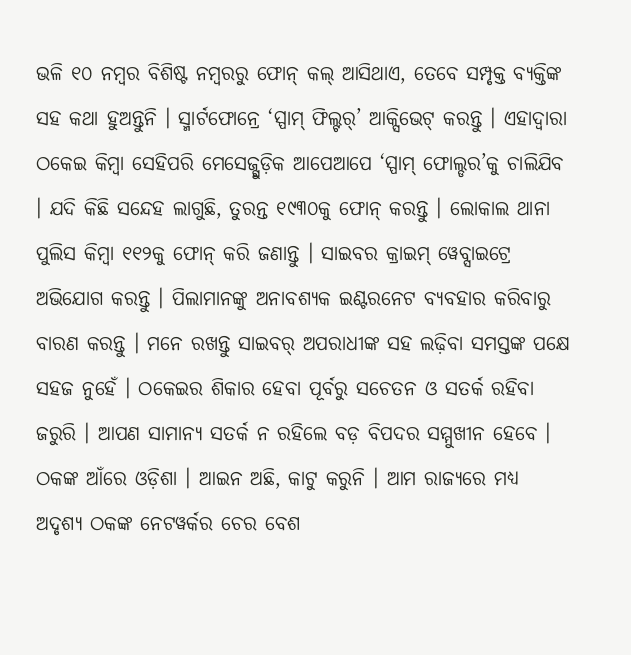ଭଳି ୧୦ ନମ୍ବର ବିଶିଷ୍ଟ ନମ୍ବରରୁ ଫୋନ୍ କଲ୍ ଆସିଥାଏ, ତେବେ ସମ୍ପୃକ୍ତ ବ୍ୟକ୍ତିଙ୍କ ସହ କଥା ହୁଅନ୍ତୁନି । ସ୍ମାର୍ଟଫୋନ୍ରେ ‘ସ୍ପାମ୍ ଫିଲ୍ଟର୍’ ଆକ୍ସିଭେଟ୍ କରନ୍ତୁ । ଏହାଦ୍ୱାରା ଠକେଇ କିମ୍ବା ସେହିପରି ମେସେଜ୍ଗୁଡ଼ିକ ଆପେଆପେ ‘ସ୍ପାମ୍ ଫୋଲ୍ଡର’କୁ ଚାଲିଯିବ । ଯଦି କିଛି ସନ୍ଦେହ ଲାଗୁଛି, ତୁରନ୍ତ ୧୯୩୦କୁ ଫୋନ୍ କରନ୍ତୁ । ଲୋକାଲ ଥାନା ପୁଲିସ କିମ୍ବା ୧୧୨କୁ ଫୋନ୍ କରି ଜଣାନ୍ତୁ । ସାଇବର କ୍ରାଇମ୍ ୱେବ୍ସାଇଟ୍ରେ ଅଭିଯୋଗ କରନ୍ତୁ । ପିଲାମାନଙ୍କୁ ଅନାବଶ୍ୟକ ଇଣ୍ଟରନେଟ ବ୍ୟବହାର କରିବାରୁ ବାରଣ କରନ୍ତୁ । ମନେ ରଖନ୍ତୁ ସାଇବର୍ ଅପରାଧୀଙ୍କ ସହ ଲଢ଼ିବା ସମସ୍ତଙ୍କ ପକ୍ଷେ ସହଜ ନୁହେଁ । ଠକେଇର ଶିକାର ହେବା ପୂର୍ବରୁ ସଚେତନ ଓ ସତର୍କ ରହିବା ଜରୁରି । ଆପଣ ସାମାନ୍ୟ ସତର୍କ ନ ରହିଲେ ବଡ଼ ବିପଦର ସମ୍ମୁଖୀନ ହେବେ ।
ଠକଙ୍କ ଆଁରେ ଓଡ଼ିଶା । ଆଇନ ଅଛି, କାଟୁ କରୁନି । ଆମ ରାଜ୍ୟରେ ମଧ୍ୟ ଅଦୃଶ୍ୟ ଠକଙ୍କ ନେଟୱର୍କର ଚେର ବେଶ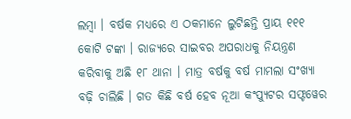ଲମ୍ବା । ବର୍ଷକ ମଧ୍ୟରେ ଏ ଠକମାନେ ଲୁଟିଛନ୍ତି ପ୍ରାୟ ୧୧୧ କୋଟି ଟଙ୍କା । ରାଜ୍ୟରେ ସାଇବର ଅପରାଧକୁ ନିୟନ୍ତ୍ରଣ କରିବାକୁ ଅଛି ୧୮ ଥାନା । ମାତ୍ର ବର୍ଷକୁ ବର୍ଷ ମାମଲା ସଂଖ୍ୟା ବଢ଼ି ଚାଲିଛି । ଗତ କିଛି ବର୍ଷ ହେବ ନୂଆ କଂପ୍ୟୁଟର ସଫ୍ଟୱେର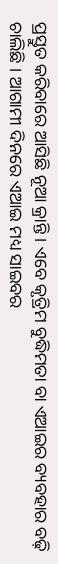ପ୍ରସ୍ତୁତ କରିବାରେ ଆସିଛି ନୂଆ କ୍ରାନ୍ତି । ଏବେ କୃତ୍ରିମ ବୁଦ୍ଧିମତା ବା ଏଆଇର ବ୍ୟବହାର ବଢ଼ି ଚାଲିଛି । ଆଗାମୀ ଦିନରେ ଏଆଇ ମଧ୍ୟ ସାଇବର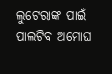ଲୁଟେରାଙ୍କ ପାଇଁ ପାଲଟିବ ଅମୋଘ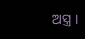ଅସ୍ତ୍ର ।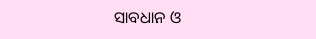ସାବଧାନ ଓ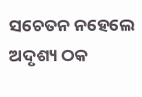ସଚେତନ ନହେଲେ ଅଦୃଶ୍ୟ ଠକ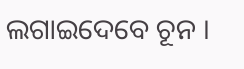ଲଗାଇଦେବେ ଚୂନ ।